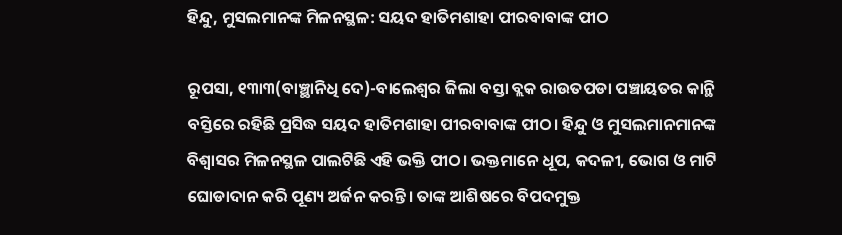ହିନ୍ଦୁ, ମୁସଲମାନଙ୍କ ମିଳନସ୍ଥଳ: ସୟଦ ହାତିମଶାହା ପୀରବାବାଙ୍କ ପୀଠ

ରୂପସା, ୧୩ା୩(ବାଞ୍ଛାନିଧି ଦେ)-ବାଲେଶ୍ୱର ଜିଲା ବସ୍ତା ବ୍ଲକ ରାଉତପଡା ପଞ୍ଚାୟତର କାନ୍ଥି ବସ୍ତିରେ ରହିଛି ପ୍ରସିଦ୍ଧ ସୟଦ ହାତିମଶାହା ପୀରବାବାଙ୍କ ପୀଠ। ହିନ୍ଦୁ ଓ ମୁସଲମାନମାନଙ୍କ ବିଶ୍ୱାସର ମିଳନସ୍ଥଳ ପାଲଟିଛି ଏହି ଭକ୍ତି ପୀଠ। ଭକ୍ତମାନେ ଧୂପ, କଦଳୀ, ଭୋଗ ଓ ମାଟି ଘୋଡାଦାନ କରି ପୂଣ୍ୟ ଅର୍ଜନ କରନ୍ତି। ତାଙ୍କ ଆଶିଷରେ ବିପଦମୁକ୍ତ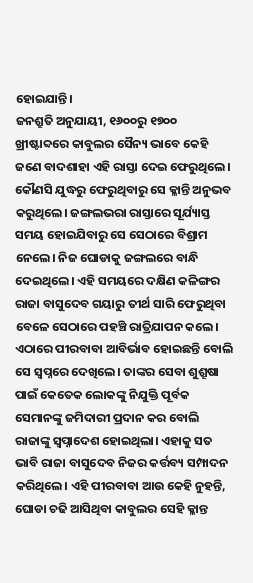ହୋଇଯାନ୍ତି।
ଜନଶ୍ରୁତି ଅନୁଯାୟୀ, ୧୬୦୦ରୁ ୧୭୦୦ ଖ୍ରୀଷ୍ଟାବ୍ଦରେ କାବୁଲର ସୈନ୍ୟ ଭାବେ କେହି ଜଣେ ବାଦଶାହା ଏହି ରାସ୍ତା ଦେଇ ଫେରୁଥିଲେ। କୌଣସି ଯୁଦ୍ଧରୁ ଫେରୁଥିବାରୁ ସେ କ୍ଳାନ୍ତି ଅନୁଭବ କରୁଥିଲେ। ଜଙ୍ଗଲଭରା ରାସ୍ତାରେ ସୂର୍ଯ୍ୟାସ୍ତ ସମୟ ହୋଇଯିବାରୁ ସେ ସେଠାରେ ବିଶ୍ରାମ ନେଲେ। ନିଜ ଘୋଡାକୁ ଜଙ୍ଗଲରେ ବାନ୍ଧି ଦେଇଥିଲେ। ଏହି ସମୟରେ ଦକ୍ଷିଣ କଳିଙ୍ଗର ରାଜା ବାସୁଦେବ ଗୟାରୁ ତୀର୍ଥ ସାରି ଫେରୁଥିବା ବେଳେ ସେଠାରେ ପହଞ୍ଚି ରାତ୍ରିଯାପନ କଲେ। ଏଠାରେ ପୀରବାବା ଆବିର୍ଭାବ ହୋଇଛନ୍ତି ବୋଲି ସେ ସ୍ବପ୍ନରେ ଦେଖିଲେ। ତାଙ୍କର ସେବା ଶୁଶ୍ରୂଷା ପାଇଁ କେତେକ ଲୋକଙ୍କୁ ନିଯୁକ୍ତି ପୂର୍ବକ ସେମାନଙ୍କୁ ଜମିଦାରୀ ପ୍ରଦାନ କର ବୋଲି ରାଜାଙ୍କୁ ସ୍ବପ୍ନାଦେଶ ହୋଇଥିଲା। ଏହାକୁ ସତ ଭାବି ରାଜା ବାସୁଦେବ ନିଜର କର୍ତ୍ତବ୍ୟ ସମ୍ପାଦନ କରିଥିଲେ। ଏହି ପୀରବାବା ଆଉ କେହି ନୁହନ୍ତି, ଘୋଡା ଚଢି ଆସିଥିବା କାବୁଲର ସେହି କ୍ଳାନ୍ତ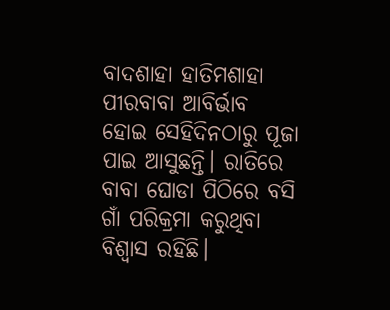ବାଦଶାହା ହାତିମଶାହା ପୀରବାବା ଆବିର୍ଭାବ ହୋଇ ସେହିଦିନଠାରୁ ପୂଜା ପାଇ ଆସୁଛନ୍ତି। ରାତିରେ ବାବା ଘୋଡା ପିଠିରେ ବସି ଗାଁ ପରିକ୍ରମା କରୁଥିବା ବିଶ୍ୱାସ ରହିଛି।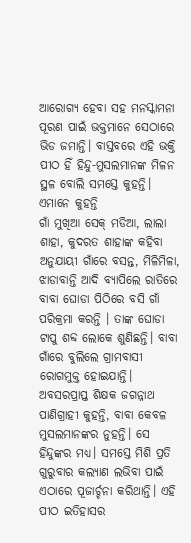ଆରୋଗ୍ୟ ହେବା ସହ ମନସ୍କାମନା ପୂରଣ ପାଇଁ ଭକ୍ତମାନେ ସେଠାରେ ଭିଡ ଜମାନ୍ତି। ବାସ୍ତବରେ ଏହି ଭକ୍ତି ପୀଠ ହିଁ ହିନ୍ଦୁ-ମୁସଲମାନଙ୍କ ମିଳନ ସ୍ଥଳ ବୋଲି ସମସ୍ତେ କୁହନ୍ତି।
ଏମାନେ କୁହନ୍ତି
ଗାଁ ମୁଖିଆ ସେକ୍‌ ମଡିଆ, ଲାଲା ଶାହା, କୁଦରତ ଶାହାଙ୍କ କହିବା ଅନୁଯାୟୀ ଗାଁରେ ବସନ୍ତ, ମିଳିମିଳା, ଝାଡାବାନ୍ତି ଆଦି ବ୍ୟାପିଲେ ରାତିରେ ବାବା ଘୋଡା ପିଠିରେ ବସି ଗାଁ ପରିକ୍ରମା କରନ୍ତି । ତାଙ୍କ ଘୋଡା ଟାପୁ ଶବ୍ଦ ଲୋକେ ଶୁଣିଛନ୍ତି। ବାବା ଗାଁରେ ବୁଲିଲେ ଗ୍ରାମବାସୀ ରୋଗମୁକ୍ତ ହୋଇଯାନ୍ତି।
ଅବସରପ୍ରାପ୍ତ ଶିକ୍ଷକ ଜଗନ୍ନାଥ ପାଣିଗ୍ରାହୀ କୁହନ୍ତି, ବାବା କେବଳ ମୁସଲମାନଙ୍କର ନୁହନ୍ତି। ସେ ହିନ୍ଦୁଙ୍କର ମଧ୍ୟ। ସମସ୍ତେ ମିଶି ପ୍ରତି ଗୁରୁବାର କଲ୍ୟାଣ ଲଭିବା ପାଇଁ ଏଠାରେ ପୂଜାର୍ଚ୍ଚନା କରିଥାନ୍ତି। ଏହି ପୀଠ ଇତିହାସର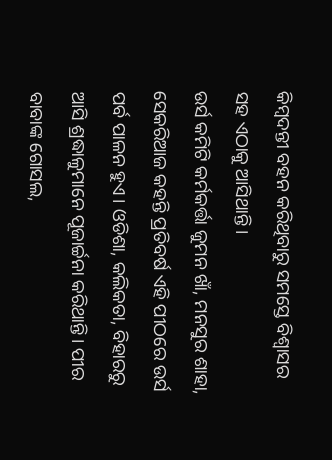କିମ୍ବଦନ୍ତୀ ବହନ କରିଥିବାରୁ ସମସ୍ତେ ବିଶ୍ୱାସର ସହ ଏଠାକୁ ଆସିଥାନ୍ତି।
ଉର୍ସ କମିଟି କର୍ମକର୍ତ୍ତା ଜୁମନ ଖାଁ, ମନସୁର ଶାହା, ସେକରିଆଜ କହନ୍ତି ପ୍ରତିବର୍ଷ ଏହି ପୀଠରେ ଉର୍ସ ପର୍ବ ପାଳନ ହୁଏ। ଓଡିଶା, କଲିକତା, ବିହାରରୁ ଆସି ଶ୍ରଦ୍ଧାଳୁମାନେ ପୂଜାର୍ଚ୍ଚନା କରିଥାନ୍ତି। ପୀର ବାବାଙ୍କ ଗୋସଲ,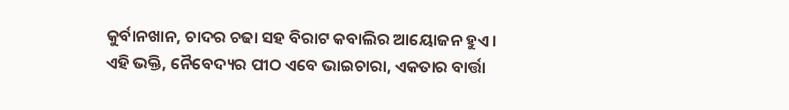କୁର୍ବାନଖାନ, ଚାଦର ଚଢା ସହ ବିରାଟ କବାଲିର ଆୟୋଜନ ହୁଏ।
ଏହି ଭକ୍ତି, ନୈବେଦ୍ୟର ପୀଠ ଏବେ ଭାଇଚାରା, ଏକତାର ବାର୍ତ୍ତା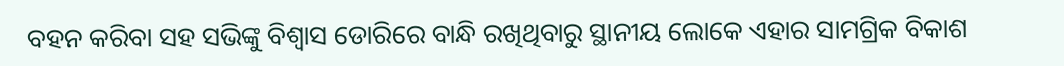ବହନ କରିବା ସହ ସଭିଙ୍କୁ ବିଶ୍ୱାସ ଡୋରିରେ ବାନ୍ଧି ରଖିଥିବାରୁ ସ୍ଥାନୀୟ ଲୋକେ ଏହାର ସାମଗ୍ରିକ ବିକାଶ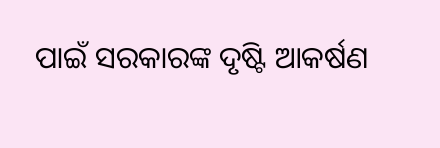ପାଇଁ ସରକାରଙ୍କ ଦୃଷ୍ଟି ଆକର୍ଷଣ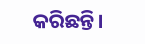କରିଛନ୍ତି।